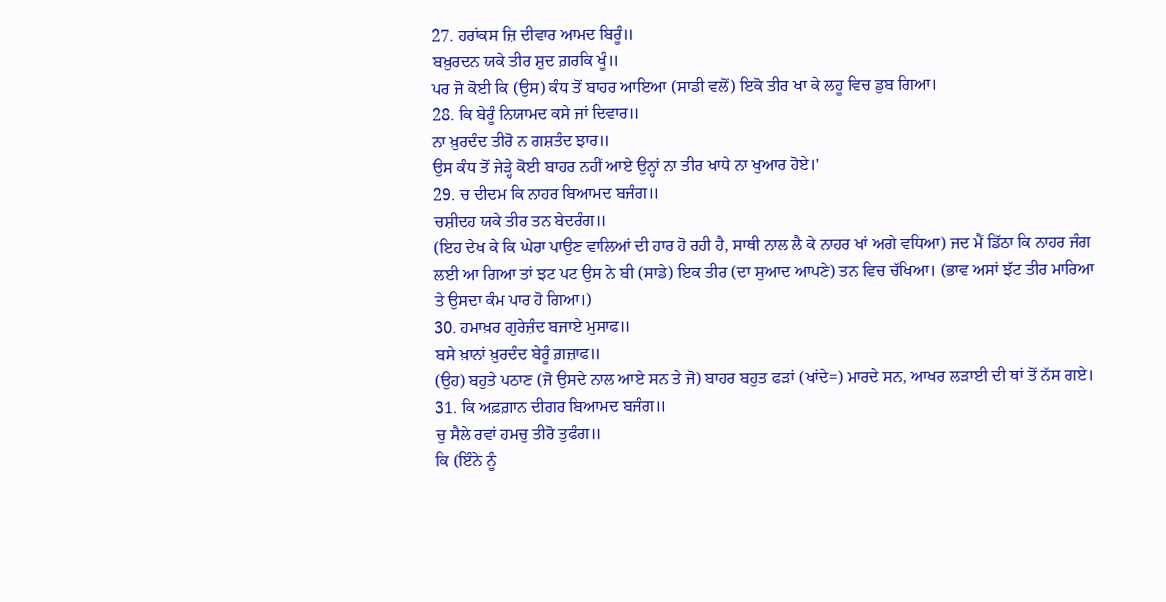27. ਹਰਾਂਕਸ ਜ਼ਿ ਦੀਵਾਰ ਆਮਦ ਬਿਰੂੰ॥
ਬਖ਼ੁਰਦਨ ਯਕੇ ਤੀਰ ਸ਼ੁਦ ਗ਼ਰਕਿ ਖੂੰ॥
ਪਰ ਜੋ ਕੋਈ ਕਿ (ਉਸ) ਕੰਧ ਤੋਂ ਬਾਹਰ ਆਇਆ (ਸਾਡੀ ਵਲੋਂ) ਇਕੋ ਤੀਰ ਖਾ ਕੇ ਲਹੂ ਵਿਚ ਡੁਬ ਗਿਆ।
28. ਕਿ ਬੇਰੂੰ ਨਿਯਾਮਦ ਕਸੇ ਜਾਂ ਦਿਵਾਰ॥
ਨਾ ਖ਼ੁਰਦੰਦ ਤੀਰੋ ਨ ਗਸ਼ਤੰਦ ਝਾਰ॥
ਉਸ ਕੰਧ ਤੋਂ ਜੇੜ੍ਹੇ ਕੋਈ ਬਾਹਰ ਨਹੀਂ ਆਏ ਉਨ੍ਹਾਂ ਨਾ ਤੀਰ ਖਾਧੇ ਨਾ ਖੁਆਰ ਹੋਏ।'
29. ਚ ਦੀਦਮ ਕਿ ਨਾਹਰ ਬਿਆਮਦ ਬਜੰਗ॥
ਚਸ਼ੀਦਹ ਯਕੇ ਤੀਰ ਤਨ ਬੇਦਰੰਗ॥
(ਇਹ ਦੇਖ ਕੇ ਕਿ ਘੇਰਾ ਪਾਉਣ ਵਾਲਿਆਂ ਦੀ ਹਾਰ ਹੋ ਰਹੀ ਹੈ, ਸਾਥੀ ਨਾਲ ਲੈ ਕੇ ਨਾਹਰ ਖਾਂ ਅਗੇ ਵਧਿਆ) ਜਦ ਮੈਂ ਡਿੱਠਾ ਕਿ ਨਾਹਰ ਜੰਗ ਲਈ ਆ ਗਿਆ ਤਾਂ ਝਟ ਪਟ ਉਸ ਨੇ ਬੀ (ਸਾਡੇ) ਇਕ ਤੀਰ (ਦਾ ਸੁਆਦ ਆਪਣੇ) ਤਨ ਵਿਚ ਚੱਖਿਆ। (ਭਾਵ ਅਸਾਂ ਝੱਟ ਤੀਰ ਮਾਰਿਆ ਤੇ ਉਸਦਾ ਕੰਮ ਪਾਰ ਹੋ ਗਿਆ।)
30. ਹਮਾਖ਼ਰ ਗੁਰੇਜ਼ੰਦ ਬਜਾਏ ਮੁਸਾਫ॥
ਬਸੇ ਖ਼ਾਨਾਂ ਖ਼ੁਰਦੰਦ ਬੇਰੂੰ ਗ਼ਜ਼ਾਫ॥
(ਉਹ) ਬਹੁਤੇ ਪਠਾਣ (ਜੋ ਉਸਦੇ ਨਾਲ ਆਏ ਸਨ ਤੇ ਜੋ) ਬਾਹਰ ਬਹੁਤ ਫੜਾਂ (ਖਾਂਦੇ=) ਮਾਰਦੇ ਸਨ, ਆਖਰ ਲੜਾਈ ਦੀ ਥਾਂ ਤੋਂ ਨੱਸ ਗਏ।
31. ਕਿ ਅਫ਼ਗ਼ਾਨ ਦੀਗਰ ਬਿਆਮਦ ਬਜੰਗ॥
ਚੁ ਸੈਲੇ ਰਵਾਂ ਹਮਚੁ ਤੀਰੋ ਤੁਫੰਗ॥
ਕਿ (ਇੰਨੇ ਨੂੰ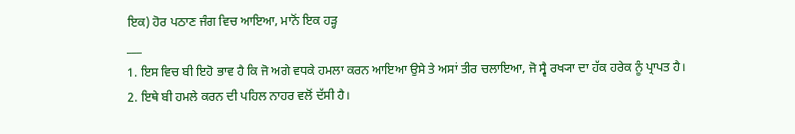ਇਕ) ਹੋਰ ਪਠਾਣ ਜੰਗ ਵਿਚ ਆਇਆ, ਮਾਨੋਂ ਇਕ ਹੜ੍ਹ
___
1. ਇਸ ਵਿਚ ਬੀ ਇਹੋ ਭਾਵ ਹੈ ਕਿ ਜੋ ਅਗੇ ਵਧਕੇ ਹਮਲਾ ਕਰਨ ਆਇਆ ਉਸੇ ਤੇ ਅਸਾਂ ਤੀਰ ਚਲਾਇਆ, ਜੋ ਸ੍ਵੈ ਰਖ੍ਯਾ ਦਾ ਹੱਕ ਹਰੇਕ ਨੂੰ ਪ੍ਰਾਪਤ ਹੈ।
2. ਇਥੇ ਬੀ ਹਮਲੇ ਕਰਨ ਦੀ ਪਹਿਲ ਨਾਹਰ ਵਲੋਂ ਦੱਸੀ ਹੈ।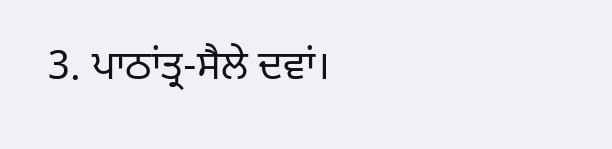3. ਪਾਠਾਂਤ੍ਰ-ਸੈਲੇ ਦਵਾਂ।